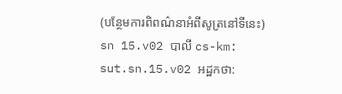(បន្ថែមការពិពណ៌នាអំពីសូត្រនៅទីនេះ)
sn 15.v02 បាលី cs-km: sut.sn.15.v02 អដ្ឋកថា: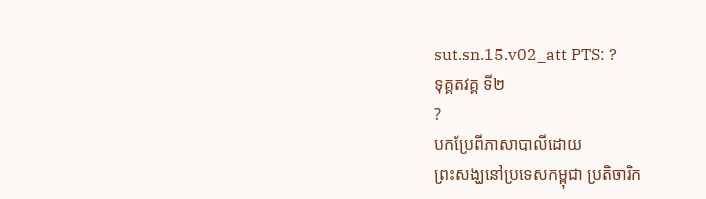sut.sn.15.v02_att PTS: ?
ទុគ្គតវគ្គ ទី២
?
បកប្រែពីភាសាបាលីដោយ
ព្រះសង្ឃនៅប្រទេសកម្ពុជា ប្រតិចារិក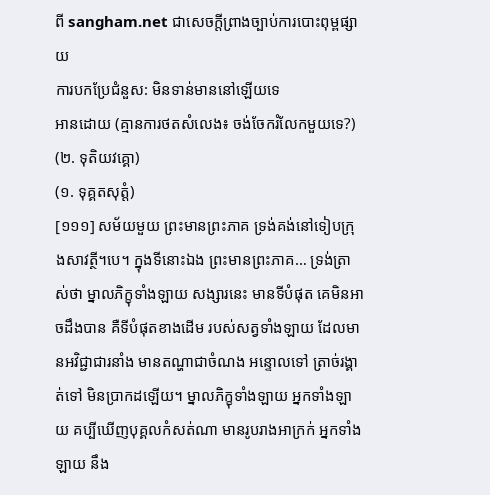ពី sangham.net ជាសេចក្តីព្រាងច្បាប់ការបោះពុម្ពផ្សាយ
ការបកប្រែជំនួស: មិនទាន់មាននៅឡើយទេ
អានដោយ (គ្មានការថតសំលេង៖ ចង់ចែករំលែកមួយទេ?)
(២. ទុតិយវគ្គោ)
(១. ទុគ្គតសុត្តំ)
[១១១] សម័យមួយ ព្រះមានព្រះភាគ ទ្រង់គង់នៅទៀបក្រុងសាវត្ថី។បេ។ ក្នុងទីនោះឯង ព្រះមានព្រះភាគ… ទ្រង់ត្រាស់ថា ម្នាលភិក្ខុទាំងឡាយ សង្សារនេះ មានទីបំផុត គេមិនអាចដឹងបាន គឺទីបំផុតខាងដើម របស់សត្វទាំងឡាយ ដែលមានអវិជ្ជាជារនាំង មានតណ្ហាជាចំណង អន្ទោលទៅ ត្រាច់រង្គាត់ទៅ មិនប្រាកដឡើយ។ ម្នាលភិក្ខុទាំងឡាយ អ្នកទាំងឡាយ គប្បីឃើញបុគ្គលកំសត់ណា មានរូបរាងអាក្រក់ អ្នកទាំងឡាយ នឹង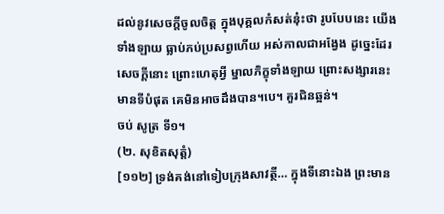ដល់នូវសេចក្តីចូលចិត្ត ក្នុងបុគ្គលកំសត់នុ៎ះថា រូបបែបនេះ យើងទាំងឡាយ ធ្លាប់ភប់ប្រសព្វហើយ អស់កាលជាអង្វែង ដូច្នេះដែរ សេចក្តីនោះ ព្រោះហេតុអ្វី ម្នាលភិក្ខុទាំងឡាយ ព្រោះសង្សារនេះ មានទីបំផុត គេមិនអាចដឹងបាន។បេ។ គួរជិនឆ្អន់។
ចប់ សូត្រ ទី១។
(២. សុខិតសុត្តំ)
[១១២] ទ្រង់គង់នៅទៀបក្រុងសាវត្ថី… ក្នុងទីនោះឯង ព្រះមាន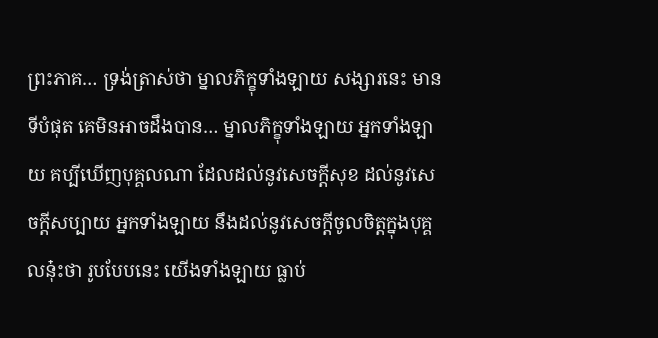ព្រះភាគ… ទ្រង់ត្រាស់ថា ម្នាលភិក្ខុទាំងឡាយ សង្សារនេះ មានទីបំផុត គេមិនអាចដឹងបាន… ម្នាលភិក្ខុទាំងឡាយ អ្នកទាំងឡាយ គប្បីឃើញបុគ្គលណា ដែលដល់នូវសេចក្តីសុខ ដល់នូវសេចក្តីសប្បាយ អ្នកទាំងឡាយ នឹងដល់នូវសេចក្តីចូលចិត្តក្នុងបុគ្គលនុ៎ះថា រូបបែបនេះ យើងទាំងឡាយ ធ្លាប់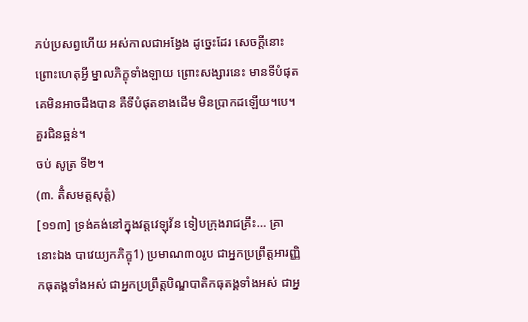ភប់ប្រសព្វហើយ អស់កាលជាអង្វែង ដូច្នេះដែរ សេចក្តីនោះ ព្រោះហេតុអ្វី ម្នាលភិក្ខុទាំងឡាយ ព្រោះសង្សារនេះ មានទីបំផុត គេមិនអាចដឹងបាន គឺទីបំផុតខាងដើម មិនប្រាកដឡើយ។បេ។ គួរជិនឆ្អន់។
ចប់ សូត្រ ទី២។
(៣. តិំសមត្តសុត្តំ)
[១១៣] ទ្រង់គង់នៅក្នុងវត្តវេឡុវ័ន ទៀបក្រុងរាជគ្រឹះ… គ្រានោះឯង បាវេយ្យកភិក្ខុ1) ប្រមាណ៣០រូប ជាអ្នកប្រព្រឹត្តអារញ្ញិកធុតង្គទាំងអស់ ជាអ្នកប្រព្រឹត្តបិណ្ឌបាតិកធុតង្គទាំងអស់ ជាអ្ន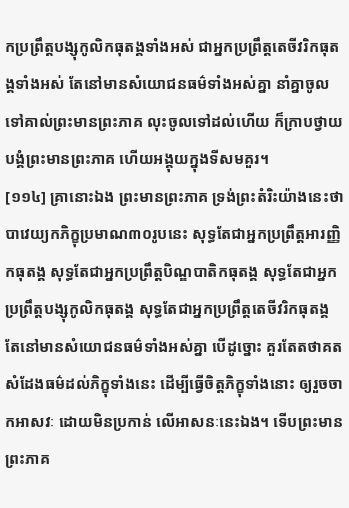កប្រព្រឹត្តបង្សុកូលិកធុតង្គទាំងអស់ ជាអ្នកប្រព្រឹត្តតេចីវរិកធុតង្គទាំងអស់ តែនៅមានសំយោជនធម៌ទាំងអស់គ្នា នាំគ្នាចូលទៅគាល់ព្រះមានព្រះភាគ លុះចូលទៅដល់ហើយ ក៏ក្រាបថ្វាយបង្គំព្រះមានព្រះភាគ ហើយអង្គុយក្នុងទីសមគួរ។
[១១៤] គ្រានោះឯង ព្រះមានព្រះភាគ ទ្រង់ព្រះតំរិះយ៉ាងនេះថា បាវេយ្យកភិក្ខុប្រមាណ៣០រូបនេះ សុទ្ធតែជាអ្នកប្រព្រឹត្តអារញ្ញិកធុតង្គ សុទ្ធតែជាអ្នកប្រព្រឹត្តបិណ្ឌបាតិកធុតង្គ សុទ្ធតែជាអ្នកប្រព្រឹត្តបង្សុកូលិកធុតង្គ សុទ្ធតែជាអ្នកប្រព្រឹត្តតេចីវរិកធុតង្គ តែនៅមានសំយោជនធម៌ទាំងអស់គ្នា បើដូច្នោះ គួរតែតថាគតសំដែងធម៌ដល់ភិក្ខុទាំងនេះ ដើម្បីធ្វើចិត្តភិក្ខុទាំងនោះ ឲ្យរួចចាកអាសវៈ ដោយមិនប្រកាន់ លើអាសនៈនេះឯង។ ទើបព្រះមានព្រះភាគ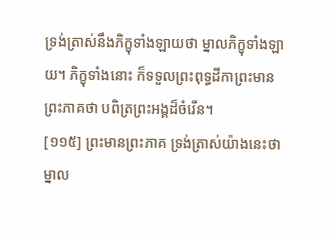ទ្រង់ត្រាស់នឹងភិក្ខុទាំងឡាយថា ម្នាលភិក្ខុទាំងឡាយ។ ភិក្ខុទាំងនោះ ក៏ទទួលព្រះពុទ្ធដីកាព្រះមានព្រះភាគថា បពិត្រព្រះអង្គដ៏ចំរើន។
[១១៥] ព្រះមានព្រះភាគ ទ្រង់ត្រាស់យ៉ាងនេះថា ម្នាល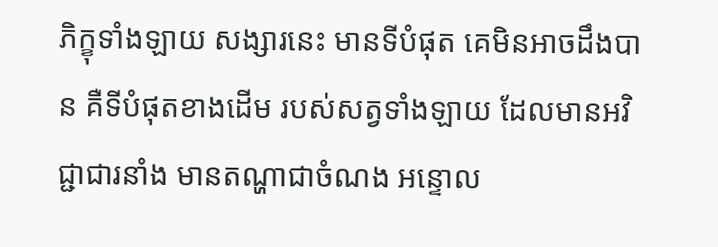ភិក្ខុទាំងឡាយ សង្សារនេះ មានទីបំផុត គេមិនអាចដឹងបាន គឺទីបំផុតខាងដើម របស់សត្វទាំងឡាយ ដែលមានអវិជ្ជាជារនាំង មានតណ្ហាជាចំណង អន្ទោល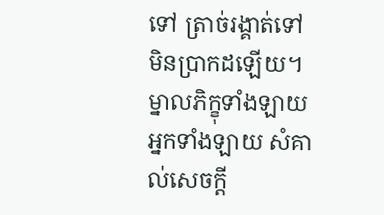ទៅ ត្រាច់រង្គាត់ទៅ មិនប្រាកដឡើយ។ ម្នាលភិក្ខុទាំងឡាយ អ្នកទាំងឡាយ សំគាល់សេចក្តី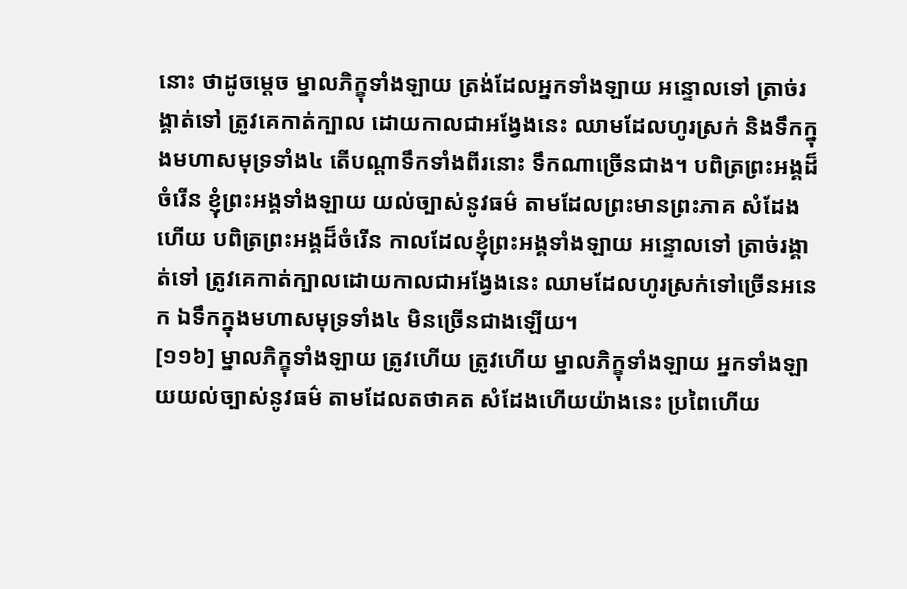នោះ ថាដូចម្តេច ម្នាលភិក្ខុទាំងឡាយ ត្រង់ដែលអ្នកទាំងឡាយ អន្ទោលទៅ ត្រាច់រង្គាត់ទៅ ត្រូវគេកាត់ក្បាល ដោយកាលជាអង្វែងនេះ ឈាមដែលហូរស្រក់ និងទឹកក្នុងមហាសមុទ្រទាំង៤ តើបណ្តាទឹកទាំងពីរនោះ ទឹកណាច្រើនជាង។ បពិត្រព្រះអង្គដ៏ចំរើន ខ្ញុំព្រះអង្គទាំងឡាយ យល់ច្បាស់នូវធម៌ តាមដែលព្រះមានព្រះភាគ សំដែងហើយ បពិត្រព្រះអង្គដ៏ចំរើន កាលដែលខ្ញុំព្រះអង្គទាំងឡាយ អន្ទោលទៅ ត្រាច់រង្គាត់ទៅ ត្រូវគេកាត់ក្បាលដោយកាលជាអង្វែងនេះ ឈាមដែលហូរស្រក់ទៅច្រើនអនេក ឯទឹកក្នុងមហាសមុទ្រទាំង៤ មិនច្រើនជាងឡើយ។
[១១៦] ម្នាលភិក្ខុទាំងឡាយ ត្រូវហើយ ត្រូវហើយ ម្នាលភិក្ខុទាំងឡាយ អ្នកទាំងឡាយយល់ច្បាស់នូវធម៌ តាមដែលតថាគត សំដែងហើយយ៉ាងនេះ ប្រពៃហើយ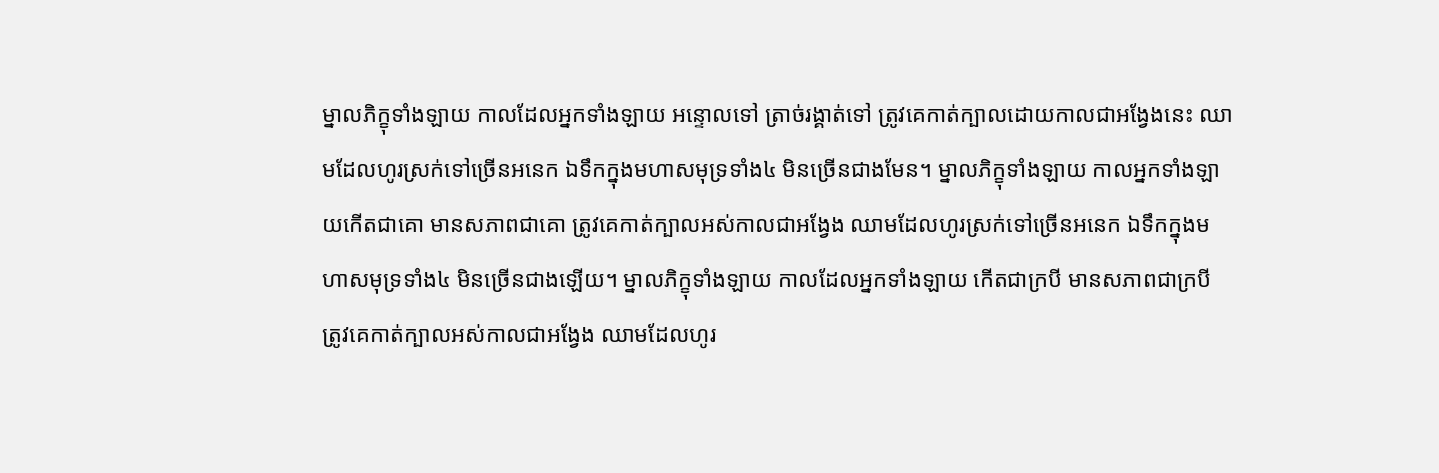ម្នាលភិក្ខុទាំងឡាយ កាលដែលអ្នកទាំងឡាយ អន្ទោលទៅ ត្រាច់រង្គាត់ទៅ ត្រូវគេកាត់ក្បាលដោយកាលជាអង្វែងនេះ ឈាមដែលហូរស្រក់ទៅច្រើនអនេក ឯទឹកក្នុងមហាសមុទ្រទាំង៤ មិនច្រើនជាងមែន។ ម្នាលភិក្ខុទាំងឡាយ កាលអ្នកទាំងឡាយកើតជាគោ មានសភាពជាគោ ត្រូវគេកាត់ក្បាលអស់កាលជាអង្វែង ឈាមដែលហូរស្រក់ទៅច្រើនអនេក ឯទឹកក្នុងមហាសមុទ្រទាំង៤ មិនច្រើនជាងឡើយ។ ម្នាលភិក្ខុទាំងឡាយ កាលដែលអ្នកទាំងឡាយ កើតជាក្របី មានសភាពជាក្របី ត្រូវគេកាត់ក្បាលអស់កាលជាអង្វែង ឈាមដែលហូរ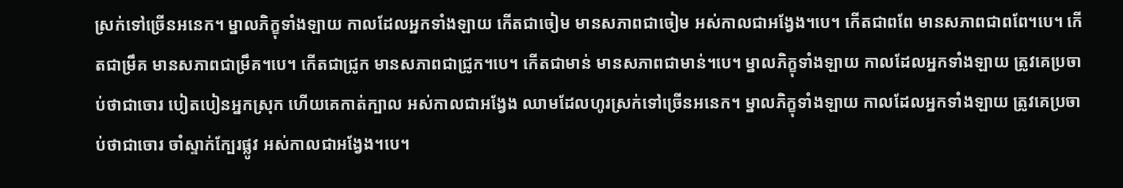ស្រក់ទៅច្រើនអនេក។ ម្នាលភិក្ខុទាំងឡាយ កាលដែលអ្នកទាំងឡាយ កើតជាចៀម មានសភាពជាចៀម អស់កាលជាអង្វែង។បេ។ កើតជាពពែ មានសភាពជាពពែ។បេ។ កើតជាម្រឹគ មានសភាពជាម្រឹគ។បេ។ កើតជាជ្រូក មានសភាពជាជ្រូក។បេ។ កើតជាមាន់ មានសភាពជាមាន់។បេ។ ម្នាលភិក្ខុទាំងឡាយ កាលដែលអ្នកទាំងឡាយ ត្រូវគេប្រចាប់ថាជាចោរ បៀតបៀនអ្នកស្រុក ហើយគេកាត់ក្បាល អស់កាលជាអង្វែង ឈាមដែលហូរស្រក់ទៅច្រើនអនេក។ ម្នាលភិក្ខុទាំងឡាយ កាលដែលអ្នកទាំងឡាយ ត្រូវគេប្រចាប់ថាជាចោរ ចាំស្ទាក់ក្បែរផ្លូវ អស់កាលជាអង្វែង។បេ។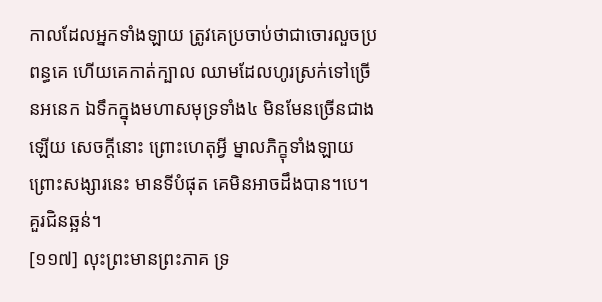កាលដែលអ្នកទាំងឡាយ ត្រូវគេប្រចាប់ថាជាចោរលួចប្រពន្ធគេ ហើយគេកាត់ក្បាល ឈាមដែលហូរស្រក់ទៅច្រើនអនេក ឯទឹកក្នុងមហាសមុទ្រទាំង៤ មិនមែនច្រើនជាងឡើយ សេចក្តីនោះ ព្រោះហេតុអ្វី ម្នាលភិក្ខុទាំងឡាយ ព្រោះសង្សារនេះ មានទីបំផុត គេមិនអាចដឹងបាន។បេ។ គួរជិនឆ្អន់។
[១១៧] លុះព្រះមានព្រះភាគ ទ្រ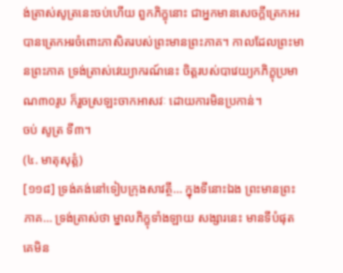ង់ត្រាស់សូត្រនេះចប់ហើយ ពួកភិក្ខុនោះ ជាអ្នកមានសេចក្តីត្រេកអរ បានត្រេកអរចំពោះភាសិតរបស់ព្រះមានព្រះភាគ។ កាលដែលព្រះមានព្រះភាគ ទ្រង់ត្រាស់វេយ្យាករណ៍នេះ ចិត្តរបស់បាវេយ្យកភិក្ខុប្រមាណ៣០រូប ក៏រួចស្រឡះចាកអាសវៈ ដោយការមិនប្រកាន់។
ចប់ សូត្រ ទី៣។
(៤. មាតុសុត្តំ)
[១១៨] ទ្រង់គង់នៅទៀបក្រុងសាវត្ថី… ក្នុងទីនោះឯង ព្រះមានព្រះភាគ… ទ្រង់ត្រាស់ថា ម្នាលភិក្ខុទាំងឡាយ សង្សារនេះ មានទីបំផុត គេមិន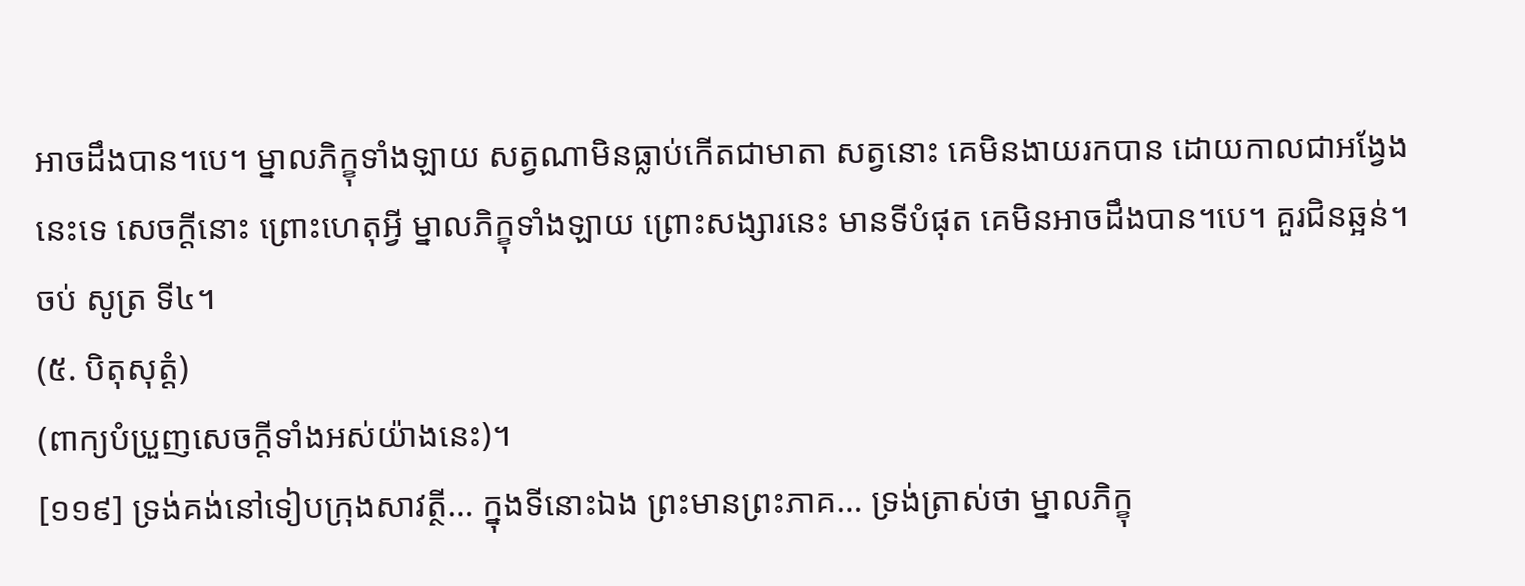អាចដឹងបាន។បេ។ ម្នាលភិក្ខុទាំងឡាយ សត្វណាមិនធ្លាប់កើតជាមាតា សត្វនោះ គេមិនងាយរកបាន ដោយកាលជាអង្វែងនេះទេ សេចក្តីនោះ ព្រោះហេតុអ្វី ម្នាលភិក្ខុទាំងឡាយ ព្រោះសង្សារនេះ មានទីបំផុត គេមិនអាចដឹងបាន។បេ។ គួរជិនឆ្អន់។
ចប់ សូត្រ ទី៤។
(៥. បិតុសុត្តំ)
(ពាក្យបំប្រួញសេចក្តីទាំងអស់យ៉ាងនេះ)។
[១១៩] ទ្រង់គង់នៅទៀបក្រុងសាវត្ថី… ក្នុងទីនោះឯង ព្រះមានព្រះភាគ… ទ្រង់ត្រាស់ថា ម្នាលភិក្ខុ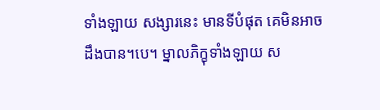ទាំងឡាយ សង្សារនេះ មានទីបំផុត គេមិនអាចដឹងបាន។បេ។ ម្នាលភិក្ខុទាំងឡាយ ស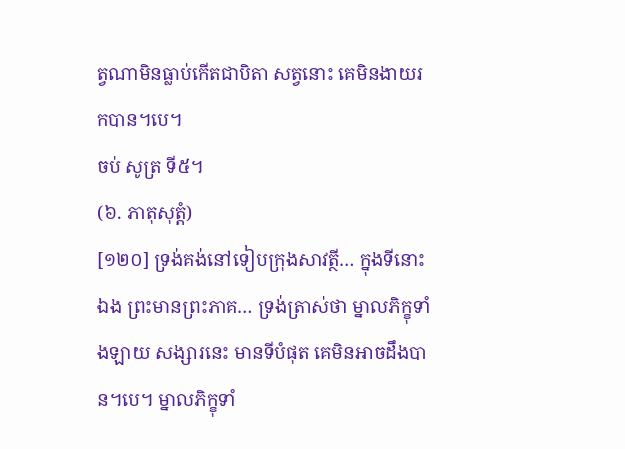ត្វណាមិនធ្លាប់កើតជាបិតា សត្វនោះ គេមិនងាយរកបាន។បេ។
ចប់ សូត្រ ទី៥។
(៦. ភាតុសុត្តំ)
[១២០] ទ្រង់គង់នៅទៀបក្រុងសាវត្ថី… ក្នុងទីនោះឯង ព្រះមានព្រះភាគ… ទ្រង់ត្រាស់ថា ម្នាលភិក្ខុទាំងឡាយ សង្សារនេះ មានទីបំផុត គេមិនអាចដឹងបាន។បេ។ ម្នាលភិក្ខុទាំ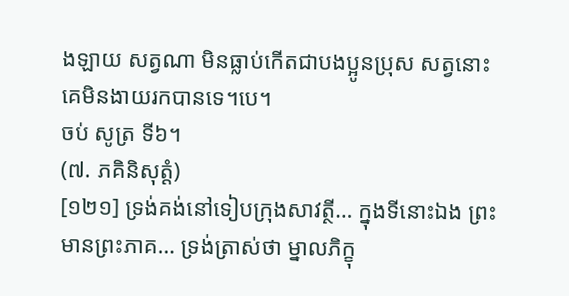ងឡាយ សត្វណា មិនធ្លាប់កើតជាបងប្អូនប្រុស សត្វនោះ គេមិនងាយរកបានទេ។បេ។
ចប់ សូត្រ ទី៦។
(៧. ភគិនិសុត្តំ)
[១២១] ទ្រង់គង់នៅទៀបក្រុងសាវត្ថី… ក្នុងទីនោះឯង ព្រះមានព្រះភាគ… ទ្រង់ត្រាស់ថា ម្នាលភិក្ខុ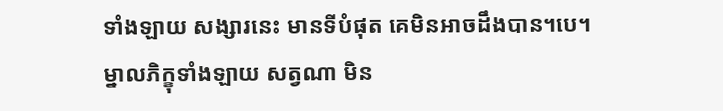ទាំងឡាយ សង្សារនេះ មានទីបំផុត គេមិនអាចដឹងបាន។បេ។ ម្នាលភិក្ខុទាំងឡាយ សត្វណា មិន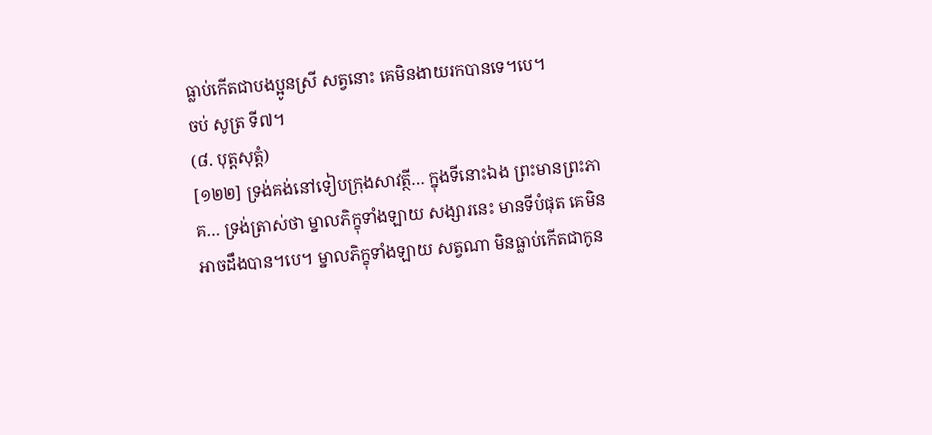ធ្លាប់កើតជាបងប្អូនស្រី សត្វនោះ គេមិនងាយរកបានទេ។បេ។
ចប់ សូត្រ ទី៧។
(៨. បុត្តសុត្តំ)
[១២២] ទ្រង់គង់នៅទៀបក្រុងសាវត្ថី… ក្នុងទីនោះឯង ព្រះមានព្រះភាគ… ទ្រង់ត្រាស់ថា ម្នាលភិក្ខុទាំងឡាយ សង្សារនេះ មានទីបំផុត គេមិនអាចដឹងបាន។បេ។ ម្នាលភិក្ខុទាំងឡាយ សត្វណា មិនធ្លាប់កើតជាកូន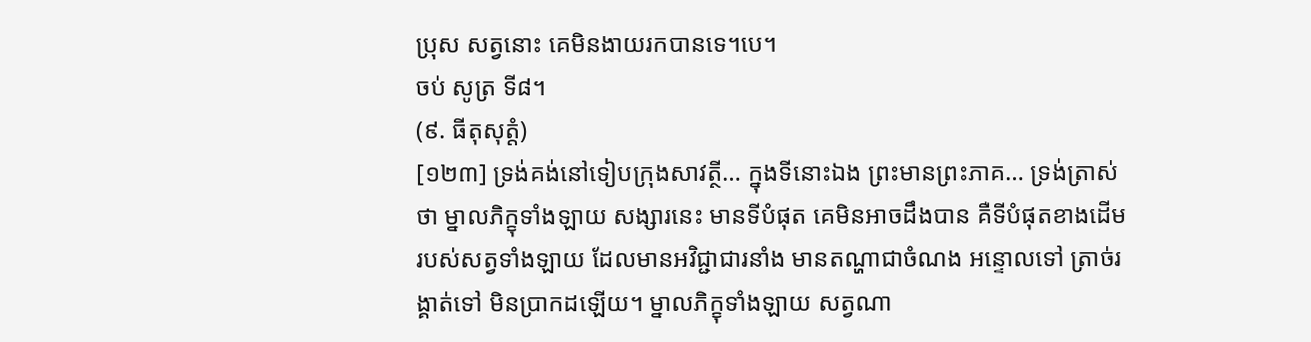ប្រុស សត្វនោះ គេមិនងាយរកបានទេ។បេ។
ចប់ សូត្រ ទី៨។
(៩. ធីតុសុត្តំ)
[១២៣] ទ្រង់គង់នៅទៀបក្រុងសាវត្ថី… ក្នុងទីនោះឯង ព្រះមានព្រះភាគ… ទ្រង់ត្រាស់ថា ម្នាលភិក្ខុទាំងឡាយ សង្សារនេះ មានទីបំផុត គេមិនអាចដឹងបាន គឺទីបំផុតខាងដើម របស់សត្វទាំងឡាយ ដែលមានអវិជ្ជាជារនាំង មានតណ្ហាជាចំណង អន្ទោលទៅ ត្រាច់រង្គាត់ទៅ មិនប្រាកដឡើយ។ ម្នាលភិក្ខុទាំងឡាយ សត្វណា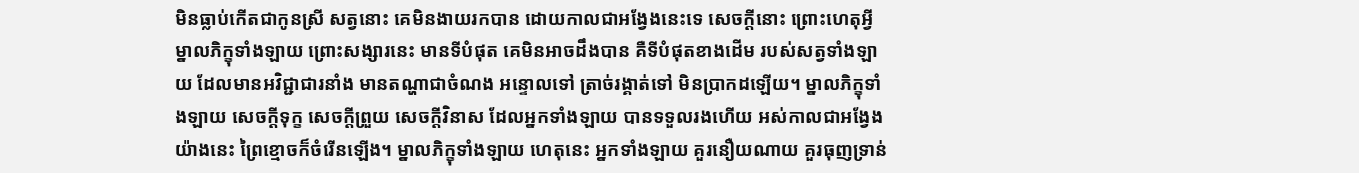មិនធ្លាប់កើតជាកូនស្រី សត្វនោះ គេមិនងាយរកបាន ដោយកាលជាអង្វែងនេះទេ សេចក្តីនោះ ព្រោះហេតុអ្វី ម្នាលភិក្ខុទាំងឡាយ ព្រោះសង្សារនេះ មានទីបំផុត គេមិនអាចដឹងបាន គឺទីបំផុតខាងដើម របស់សត្វទាំងឡាយ ដែលមានអវិជ្ជាជារនាំង មានតណ្ហាជាចំណង អន្ទោលទៅ ត្រាច់រង្គាត់ទៅ មិនប្រាកដឡើយ។ ម្នាលភិក្ខុទាំងឡាយ សេចក្តីទុក្ខ សេចក្តីព្រួយ សេចក្តីវិនាស ដែលអ្នកទាំងឡាយ បានទទួលរងហើយ អស់កាលជាអង្វែងយ៉ាងនេះ ព្រៃខ្មោចក៏ចំរើនឡើង។ ម្នាលភិក្ខុទាំងឡាយ ហេតុនេះ អ្នកទាំងឡាយ គួរនឿយណាយ គួរធុញទ្រាន់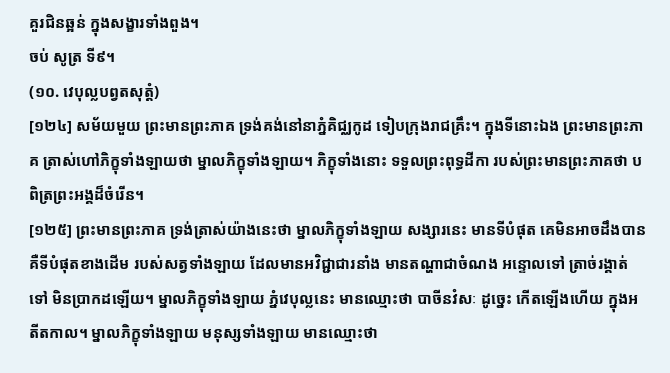គួរជិនឆ្អន់ ក្នុងសង្ខារទាំងពួង។
ចប់ សូត្រ ទី៩។
(១០. វេបុល្លបព្វតសុត្តំ)
[១២៤] សម័យមួយ ព្រះមានព្រះភាគ ទ្រង់គង់នៅនាភ្នំគិជ្ឈកូដ ទៀបក្រុងរាជគ្រឹះ។ ក្នុងទីនោះឯង ព្រះមានព្រះភាគ ត្រាស់ហៅភិក្ខុទាំងឡាយថា ម្នាលភិក្ខុទាំងឡាយ។ ភិក្ខុទាំងនោះ ទទួលព្រះពុទ្ធដីកា របស់ព្រះមានព្រះភាគថា បពិត្រព្រះអង្គដ៏ចំរើន។
[១២៥] ព្រះមានព្រះភាគ ទ្រង់ត្រាស់យ៉ាងនេះថា ម្នាលភិក្ខុទាំងឡាយ សង្សារនេះ មានទីបំផុត គេមិនអាចដឹងបាន គឺទីបំផុតខាងដើម របស់សត្វទាំងឡាយ ដែលមានអវិជ្ជាជារនាំង មានតណ្ហាជាចំណង អន្ទោលទៅ ត្រាច់រង្គាត់ទៅ មិនប្រាកដឡើយ។ ម្នាលភិក្ខុទាំងឡាយ ភ្នំវេបុល្លនេះ មានឈ្មោះថា បាចីនវំសៈ ដូច្នេះ កើតឡើងហើយ ក្នុងអតីតកាល។ ម្នាលភិក្ខុទាំងឡាយ មនុស្សទាំងឡាយ មានឈ្មោះថា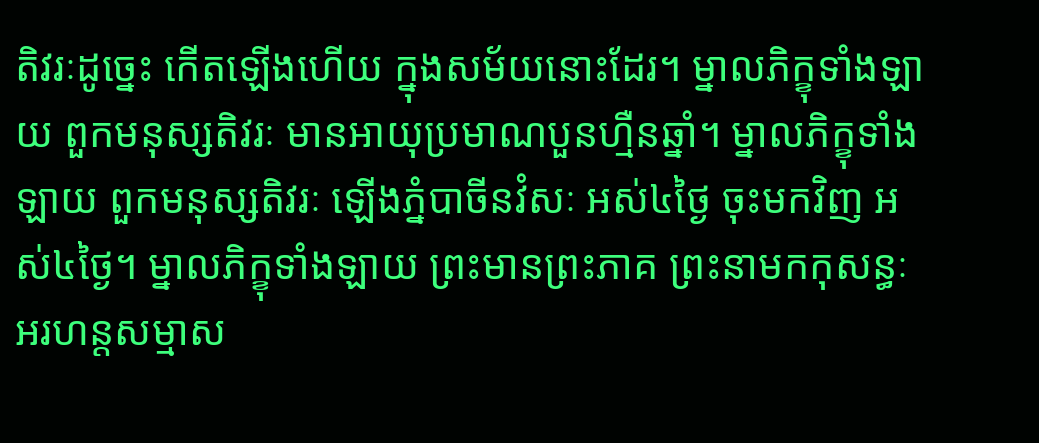តិវរៈដូច្នេះ កើតឡើងហើយ ក្នុងសម័យនោះដែរ។ ម្នាលភិក្ខុទាំងឡាយ ពួកមនុស្សតិវរៈ មានអាយុប្រមាណបួនហ្មឺនឆ្នាំ។ ម្នាលភិក្ខុទាំងឡាយ ពួកមនុស្សតិវរៈ ឡើងភ្នំបាចីនវំសៈ អស់៤ថ្ងៃ ចុះមកវិញ អស់៤ថ្ងៃ។ ម្នាលភិក្ខុទាំងឡាយ ព្រះមានព្រះភាគ ព្រះនាមកកុសន្ធៈ អរហន្តសម្មាស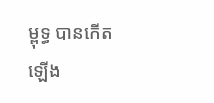ម្ពុទ្ធ បានកើតឡើង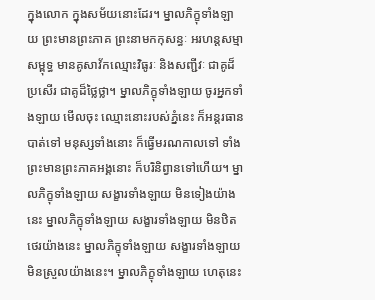ក្នុងលោក ក្នុងសម័យនោះដែរ។ ម្នាលភិក្ខុទាំងឡាយ ព្រះមានព្រះភាគ ព្រះនាមកកុសន្ធៈ អរហន្តសម្មាសម្ពុទ្ធ មានគូសាវ័កឈ្មោះវិធូរៈ និងសញ្ជីវៈ ជាគូដ៏ប្រសើរ ជាគូដ៏ថ្លៃថ្លា។ ម្នាលភិក្ខុទាំងឡាយ ចូរអ្នកទាំងឡាយ មើលចុះ ឈ្មោះនោះរបស់ភ្នំនេះ ក៏អន្តរធានបាត់ទៅ មនុស្សទាំងនោះ ក៏ធ្វើមរណកាលទៅ ទាំងព្រះមានព្រះភាគអង្គនោះ ក៏បរិនិព្វានទៅហើយ។ ម្នាលភិក្ខុទាំងឡាយ សង្ខារទាំងឡាយ មិនទៀងយ៉ាងនេះ ម្នាលភិក្ខុទាំងឡាយ សង្ខារទាំងឡាយ មិនឋិតថេរយ៉ាងនេះ ម្នាលភិក្ខុទាំងឡាយ សង្ខារទាំងឡាយ មិនស្រួលយ៉ាងនេះ។ ម្នាលភិក្ខុទាំងឡាយ ហេតុនេះ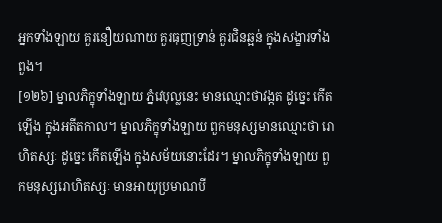អ្នកទាំងឡាយ គួរនឿយណាយ គួរធុញទ្រាន់ គួរជិនឆ្អន់ ក្នុងសង្ខារទាំងពួង។
[១២៦] ម្នាលភិក្ខុទាំងឡាយ ភ្នំវេបុល្លនេះ មានឈ្មោះថាវង្កត ដូច្នេះ កើតឡើង ក្នុងអតីតកាល។ ម្នាលភិក្ខុទាំងឡាយ ពួកមនុស្សមានឈ្មោះថា រោហិតស្សៈ ដូច្នេះ កើតឡើង ក្នុងសម័យនោះដែរ។ ម្នាលភិក្ខុទាំងឡាយ ពួកមនុស្សរោហិតស្សៈ មានអាយុប្រមាណបី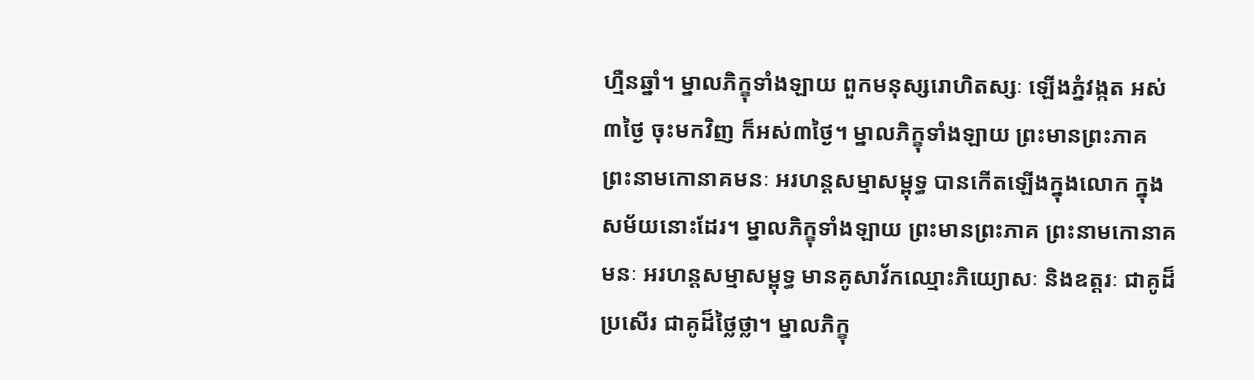ហ្មឺនឆ្នាំ។ ម្នាលភិក្ខុទាំងឡាយ ពួកមនុស្សរោហិតស្សៈ ឡើងភ្នំវង្កត អស់៣ថ្ងៃ ចុះមកវិញ ក៏អស់៣ថ្ងៃ។ ម្នាលភិក្ខុទាំងឡាយ ព្រះមានព្រះភាគ ព្រះនាមកោនាគមនៈ អរហន្តសម្មាសម្ពុទ្ធ បានកើតឡើងក្នុងលោក ក្នុងសម័យនោះដែរ។ ម្នាលភិក្ខុទាំងឡាយ ព្រះមានព្រះភាគ ព្រះនាមកោនាគមនៈ អរហន្តសម្មាសម្ពុទ្ធ មានគូសាវ័កឈ្មោះភិយ្យោសៈ និងឧត្តរៈ ជាគូដ៏ប្រសើរ ជាគូដ៏ថ្លៃថ្លា។ ម្នាលភិក្ខុ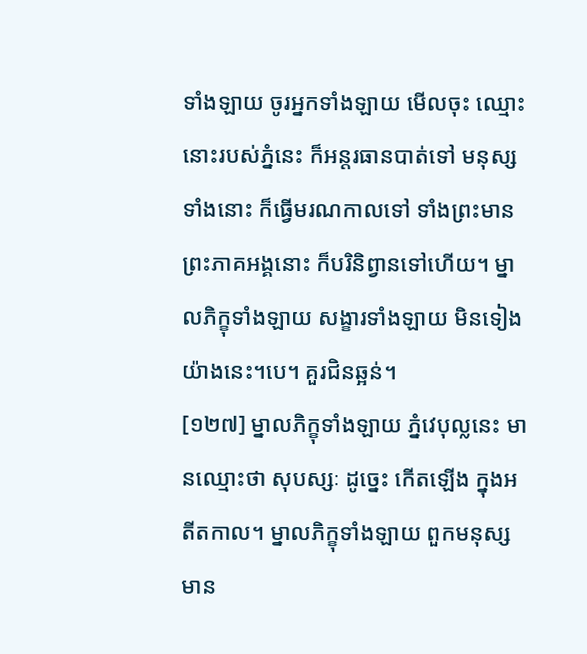ទាំងឡាយ ចូរអ្នកទាំងឡាយ មើលចុះ ឈ្មោះនោះរបស់ភ្នំនេះ ក៏អន្តរធានបាត់ទៅ មនុស្សទាំងនោះ ក៏ធ្វើមរណកាលទៅ ទាំងព្រះមានព្រះភាគអង្គនោះ ក៏បរិនិព្វានទៅហើយ។ ម្នាលភិក្ខុទាំងឡាយ សង្ខារទាំងឡាយ មិនទៀងយ៉ាងនេះ។បេ។ គួរជិនឆ្អន់។
[១២៧] ម្នាលភិក្ខុទាំងឡាយ ភ្នំវេបុល្លនេះ មានឈ្មោះថា សុបស្សៈ ដូច្នេះ កើតឡើង ក្នុងអតីតកាល។ ម្នាលភិក្ខុទាំងឡាយ ពួកមនុស្ស មាន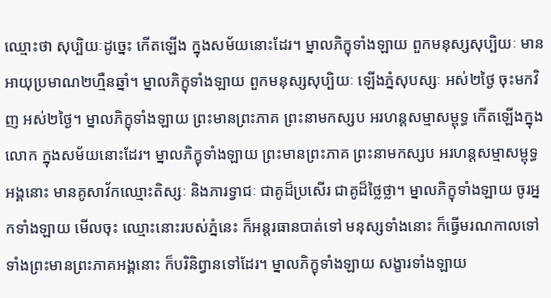ឈ្មោះថា សុប្បិយៈដូច្នេះ កើតឡើង ក្នុងសម័យនោះដែរ។ ម្នាលភិក្ខុទាំងឡាយ ពួកមនុស្សសុប្បិយៈ មានអាយុប្រមាណ២ហ្មឺនឆ្នាំ។ ម្នាលភិក្ខុទាំងឡាយ ពួកមនុស្សសុប្បិយៈ ឡើងភ្នំសុបស្សៈ អស់២ថ្ងៃ ចុះមកវិញ អស់២ថ្ងៃ។ ម្នាលភិក្ខុទាំងឡាយ ព្រះមានព្រះភាគ ព្រះនាមកស្សប អរហន្តសម្មាសម្ពុទ្ធ កើតឡើងក្នុងលោក ក្នុងសម័យនោះដែរ។ ម្នាលភិក្ខុទាំងឡាយ ព្រះមានព្រះភាគ ព្រះនាមកស្សប អរហន្តសម្មាសម្ពុទ្ធអង្គនោះ មានគូសាវ័កឈ្មោះតិស្សៈ និងភារទ្វាជៈ ជាគូដ៏ប្រសើរ ជាគូដ៏ថ្លៃថ្លា។ ម្នាលភិក្ខុទាំងឡាយ ចូរអ្នកទាំងឡាយ មើលចុះ ឈ្មោះនោះរបស់ភ្នំនេះ ក៏អន្តរធានបាត់ទៅ មនុស្សទាំងនោះ ក៏ធ្វើមរណកាលទៅ ទាំងព្រះមានព្រះភាគអង្គនោះ ក៏បរិនិព្វានទៅដែរ។ ម្នាលភិក្ខុទាំងឡាយ សង្ខារទាំងឡាយ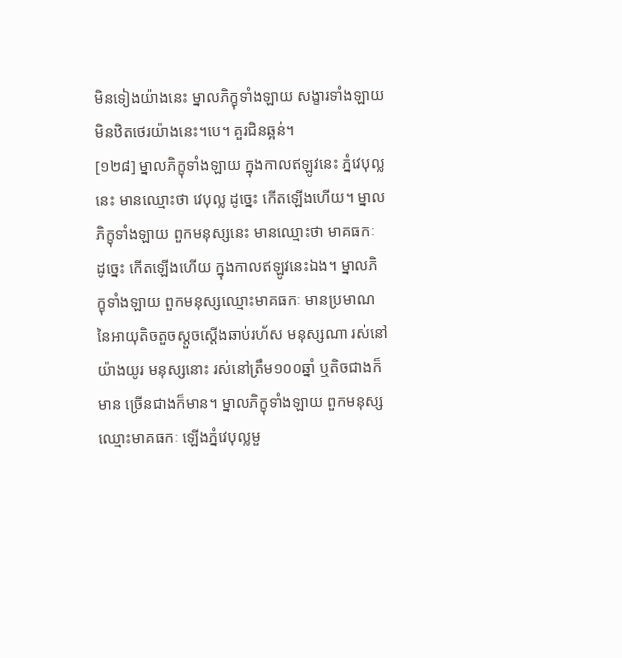មិនទៀងយ៉ាងនេះ ម្នាលភិក្ខុទាំងឡាយ សង្ខារទាំងឡាយ មិនឋិតថេរយ៉ាងនេះ។បេ។ គួរជិនឆ្អន់។
[១២៨] ម្នាលភិក្ខុទាំងឡាយ ក្នុងកាលឥឡូវនេះ ភ្នំវេបុល្លនេះ មានឈ្មោះថា វេបុល្ល ដូច្នេះ កើតឡើងហើយ។ ម្នាលភិក្ខុទាំងឡាយ ពួកមនុស្សនេះ មានឈ្មោះថា មាគធកៈ ដូច្នេះ កើតឡើងហើយ ក្នុងកាលឥឡូវនេះឯង។ ម្នាលភិក្ខុទាំងឡាយ ពួកមនុស្សឈ្មោះមាគធកៈ មានប្រមាណនៃអាយុតិចតួចស្តួចស្តើងឆាប់រហ័ស មនុស្សណា រស់នៅយ៉ាងយូរ មនុស្សនោះ រស់នៅត្រឹម១០០ឆ្នាំ ឬតិចជាងក៏មាន ច្រើនជាងក៏មាន។ ម្នាលភិក្ខុទាំងឡាយ ពួកមនុស្សឈ្មោះមាគធកៈ ឡើងភ្នំវេបុល្លមួ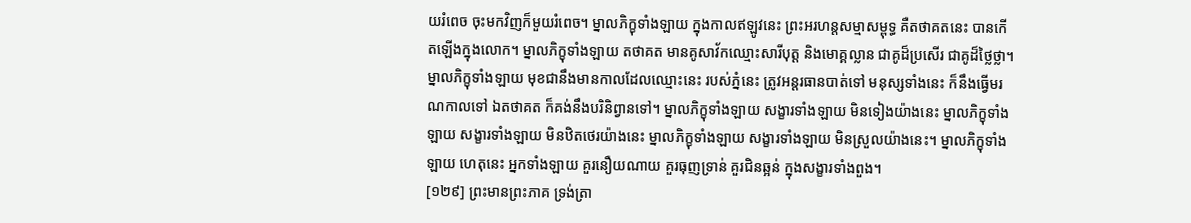យរំពេច ចុះមកវិញក៏មួយរំពេច។ ម្នាលភិក្ខុទាំងឡាយ ក្នុងកាលឥឡូវនេះ ព្រះអរហន្តសម្មាសម្ពុទ្ធ គឺតថាគតនេះ បានកើតឡើងក្នុងលោក។ ម្នាលភិក្ខុទាំងឡាយ តថាគត មានគូសាវ័កឈ្មោះសារីបុត្ត និងមោគ្គល្លាន ជាគូដ៏ប្រសើរ ជាគូដ៏ថ្លៃថ្លា។ ម្នាលភិក្ខុទាំងឡាយ មុខជានឹងមានកាលដែលឈ្មោះនេះ របស់ភ្នំនេះ ត្រូវអន្តរធានបាត់ទៅ មនុស្សទាំងនេះ ក៏នឹងធ្វើមរណកាលទៅ ឯតថាគត ក៏គង់នឹងបរិនិព្វានទៅ។ ម្នាលភិក្ខុទាំងឡាយ សង្ខារទាំងឡាយ មិនទៀងយ៉ាងនេះ ម្នាលភិក្ខុទាំងឡាយ សង្ខារទាំងឡាយ មិនឋិតថេរយ៉ាងនេះ ម្នាលភិក្ខុទាំងឡាយ សង្ខារទាំងឡាយ មិនស្រួលយ៉ាងនេះ។ ម្នាលភិក្ខុទាំងឡាយ ហេតុនេះ អ្នកទាំងឡាយ គួរនឿយណាយ គួរធុញទ្រាន់ គួរជិនឆ្អន់ ក្នុងសង្ខារទាំងពួង។
[១២៩] ព្រះមានព្រះភាគ ទ្រង់ត្រា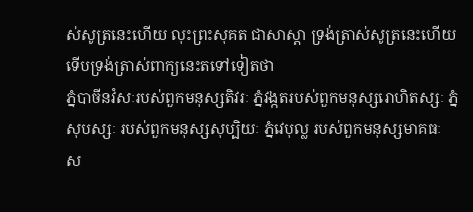ស់សូត្រនេះហើយ លុះព្រះសុគត ជាសាស្តា ទ្រង់ត្រាស់សូត្រនេះហើយ ទើបទ្រង់ត្រាស់ពាក្យនេះតទៅទៀតថា
ភ្នំបាចីនវំសៈរបស់ពួកមនុស្សតិវរៈ ភ្នំវង្កតរបស់ពួកមនុស្សរោហិតស្សៈ ភ្នំសុបស្សៈ របស់ពួកមនុស្សសុប្បិយៈ ភ្នំវេបុល្ល របស់ពួកមនុស្សមាគធៈ ស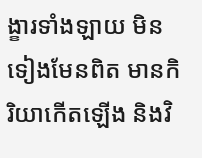ង្ខារទាំងឡាយ មិនទៀងមែនពិត មានកិរិយាកើតឡើង និងវិ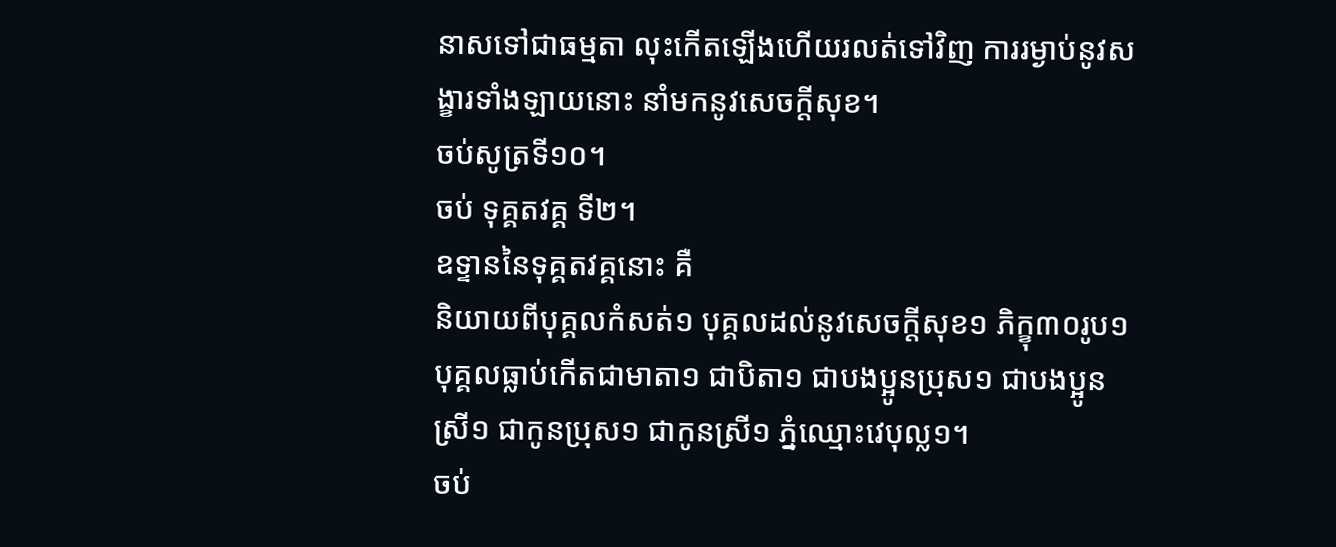នាសទៅជាធម្មតា លុះកើតឡើងហើយរលត់ទៅវិញ ការរម្ងាប់នូវសង្ខារទាំងឡាយនោះ នាំមកនូវសេចក្តីសុខ។
ចប់សូត្រទី១០។
ចប់ ទុគ្គតវគ្គ ទី២។
ឧទ្ទាននៃទុគ្គតវគ្គនោះ គឺ
និយាយពីបុគ្គលកំសត់១ បុគ្គលដល់នូវសេចក្តីសុខ១ ភិក្ខុ៣០រូប១ បុគ្គលធ្លាប់កើតជាមាតា១ ជាបិតា១ ជាបងប្អូនប្រុស១ ជាបងប្អូនស្រី១ ជាកូនប្រុស១ ជាកូនស្រី១ ភ្នំឈ្មោះវេបុល្ល១។
ចប់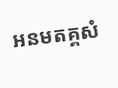អនមតគ្គសំ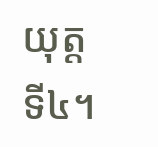យុត្ត ទី៤។